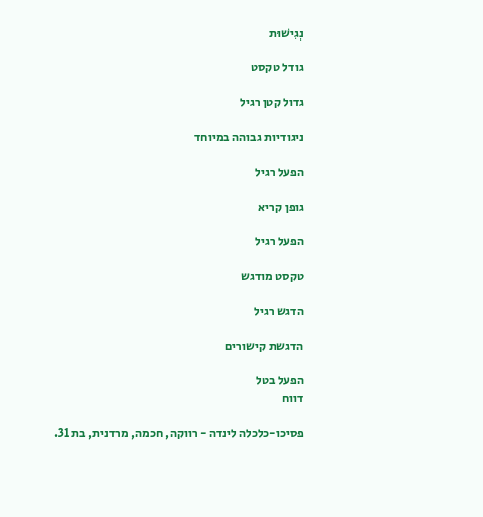נְגִישׁוּת

גודל טקסט

גדול קטן רגיל

ניגודיות גבוהה במיוחד

הפעל רגיל

גופן קריא

הפעל רגיל

טקסט מודגש

הדגש רגיל

הדגשת קישורים

הפעל בטל
דווח

פסיכו-כלכלה לינדה - רווקה, חכמה, מרדנית, בת 31.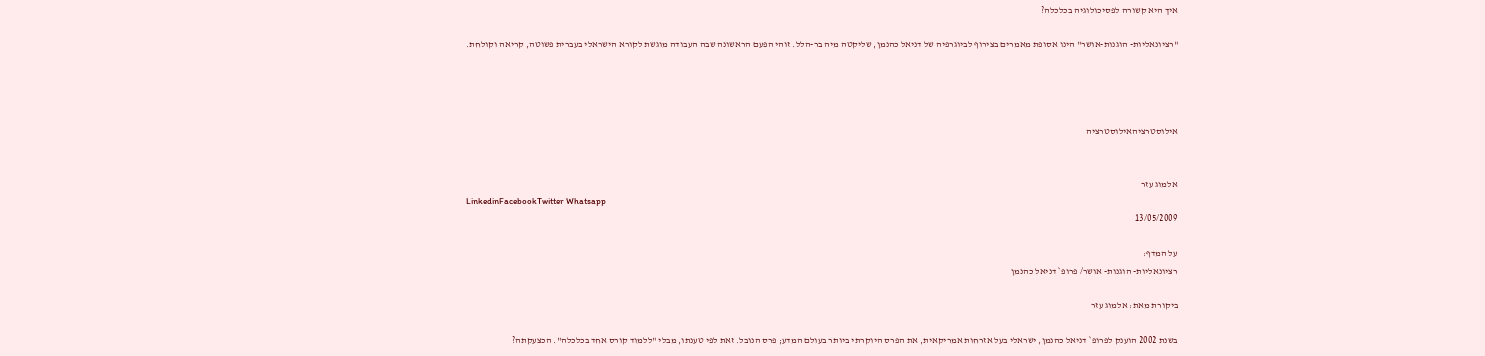איך היא קשורה לפסיכולוגיה בכלכלה?

"רציונאליות- הוגנות-אושר" הינו אסופת מאמרים בצירוף לביוגרפיה של דניאל כהנמן, שליקטה מיה בר-הלל. זוהי הפעם הראשונה שבה העבודה מוגשת לקורא הישראלי בעברית פשוטה, קריאה וקולחת.




אילוסטרציהאילוסטרציה


אלמוג עזר
LinkedinFacebookTwitter Whatsapp
13/05/2009

על המדף:
רציונאליות- הוגנות- אושר/ פרופ` דניאל כהנמן

ביקורת מאת: אלמוג עזר

בשנת 2002 הוענק לפרופ` דניאל כהנמן, ישראלי בעל אזרחות אמריקאית, את הפרס היוקרתי ביותר בעולם המדע; פרס הנובל. זאת לפי טענתו, מבלי "ללמוד קורס אחד בכלכלה". הכצעקתה?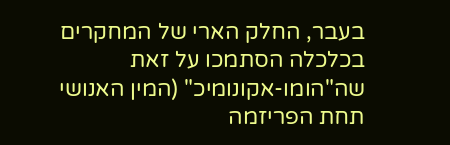בעבר, החלק הארי של המחקרים בכלכלה הסתמכו על זאת שה"הומו-אקונומיכ" (המין האנושי תחת הפריזמה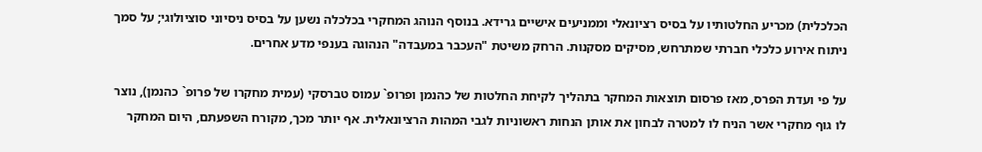הכלכלית) מכריע החלטותיו על בסיס רציונאלי וממניעים אישיים גרידא. בנוסף הנוהג המחקרי בכלכלה נשען על בסיס ניסיוני סוציולוגי; על סמך ניתוח אירוע כלכלי חברתי שמתרחש, מסיקים מסקנות. הרחק משיטת "העכבר במעבדה" הנהוגה בענפי מדע אחרים.

על פי ועדת הפרס, מאז פרסום תוצאות המחקר בתהליך לקיחת החלטות של כהנמן ופרופ` עמוס טברסקי (עמית מחקרו של פרופ` כהנמן), נוצר לו גוף מחקרי אשר הניח לו למטרה לבחון את אותן הנחות ראשוניות לגבי המהות הרציונאלית. אף יותר מכך, מקורח השפעתם, היום המחקר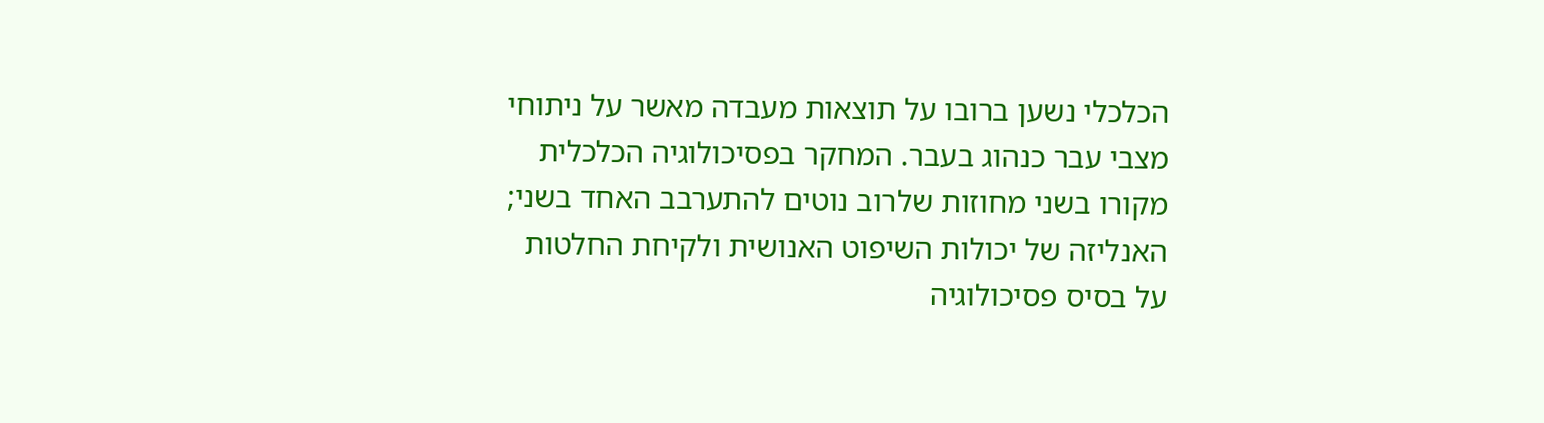הכלכלי נשען ברובו על תוצאות מעבדה מאשר על ניתוחי מצבי עבר כנהוג בעבר. המחקר בפסיכולוגיה הכלכלית מקורו בשני מחוזות שלרוב נוטים להתערבב האחד בשני; האנליזה של יכולות השיפוט האנושית ולקיחת החלטות על בסיס פסיכולוגיה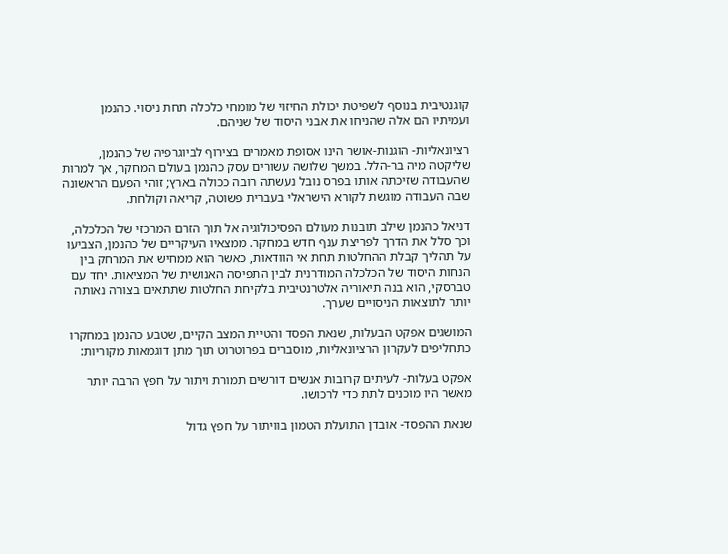קוגנטיבית בנוסף לשפיטת יכולת החיזוי של מומחי כלכלה תחת ניסוי. כהנמן ועמיתיו הם אלה שהניחו את אבני היסוד של שניהם.

רציונאליות- הוגנות-אושר הינו אסופת מאמרים בצירוף לביוגרפיה של כהנמן, שליקטה מיה בר-הלל. במשך שלושה עשורים עסק כהנמן בעולם המחקר, אך למרות שהעבודה שזיכתה אותו בפרס נובל נעשתה רובה ככולה בארץ; זוהי הפעם הראשונה שבה העבודה מוגשת לקורא הישראלי בעברית פשוטה, קריאה וקולחת.

דניאל כהנמן שילב תובנות מעולם הפסיכולוגיה אל תוך הזרם המרכזי של הכלכלה, וכך סלל את הדרך לפריצת ענף חדש במחקר. ממצאיו העיקריים של כהנמן, הצביעו על תהליך קבלת ההחלטות תחת אי הוודאות, כאשר הוא ממחיש את המרחק בין הנחות היסוד של הכלכלה המודרנית לבין התפיסה האנושית של המציאות. יחד עם טברסקי, הוא בנה תיאוריה אלטרנטיבית בלקיחת החלטות שתתאים בצורה נאותה יותר לתוצאות הניסויים שערך.

המושגים אפקט הבעלות, שנאת הפסד והטיית המצב הקיים, שטבע כהנמן במחקרו כתחליפים לעקרון הרציונאליות, מוסברים בפרוטרוט תוך מתן דוגמאות מקוריות:

אפקט בעלות- לעיתים קרובות אנשים דורשים תמורת ויתור על חפץ הרבה יותר מאשר היו מוכנים לתת כדי לרכושו.

שנאת ההפסד- אובדן התועלת הטמון בוויתור על חפץ גדול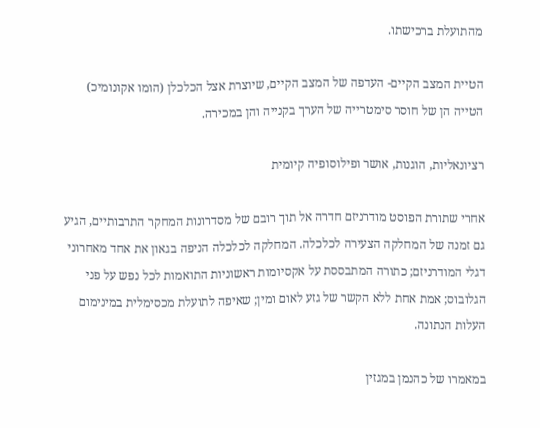מהתועלת ברכישתו.

הטיית המצב הקיים- העדפה של המצב הקיים, שיוצרת אצל הכלכלן (הומו אקונומיכ) הטייה הן של חוסר סימטרייה של הערך בקנייה והן במכירה.

רציונאליות, הוגנות, אושר ופילוסופיה קיומית

אחרי שתורת הפוסט מודרניזם חדרה אל תוך רובם של מסדרונות המחקר התרבותיים, הגיע גם זמנה של המחלקה הצעירה לכלכלה. המחלקה לכלכלה הניפה בגאון את אחד מאחרוני דגלי המודרניזם; כתורה המתבססת על אקסיומות ראשוניות התואמות לכל נפש על פני הגלובוס; אמת אחת ללא הקשר של גזע לאום ומין; שאיפה לתועלת מכסימלית במינימום העלות הנתונה.

במאמרו של כהנמן במגזין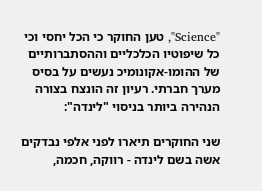"Science", טען החוקר כי הכל יחסי וכי כל שיפוטיו הכלכליים וההסתברותיים של ההומו-אקונומיכ נעשים על בסיס מערך חברתי. רעיון זה הונצח בצורה הנהירה ביותר בניסוי "לינדה":

שני החוקרים תיארו לפני אלפי נבדקים אשה בשם לינדה - רווקה, חכמה,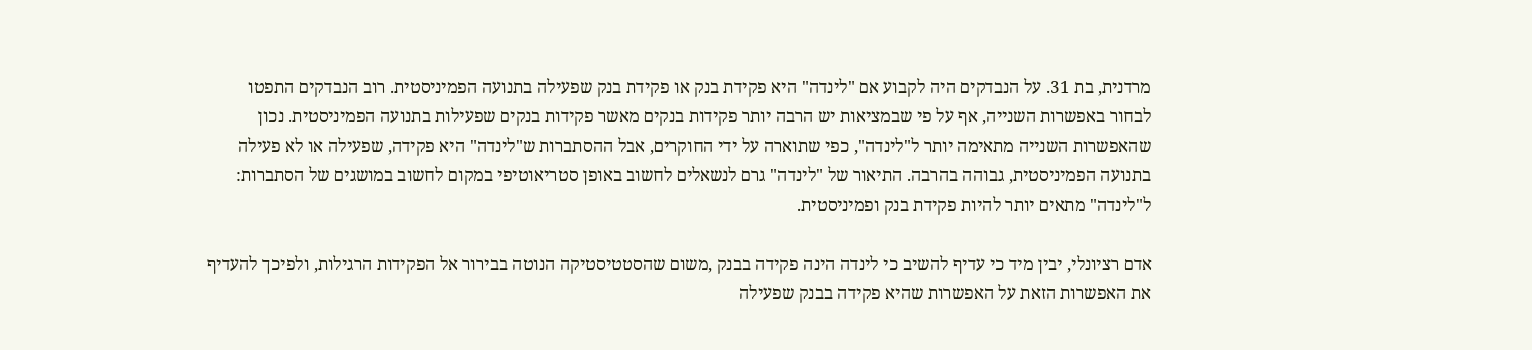מרדנית, בת 31. על הנבדקים היה לקבוע אם "לינדה" היא פקידת בנק או פקידת בנק שפעילה בתנועה הפמיניסטית. רוב הנבדקים התפטו לבחור באפשרות השנייה, אף על פי שבמציאות יש הרבה יותר פקידות בנקים מאשר פקידות בנקים שפעילות בתנועה הפמיניסטית. נכון שהאפשרות השנייה מתאימה יותר ל"לינדה", כפי שתוארה על ידי החוקרים, אבל ההסתברות ש"לינדה" היא פקידה, שפעילה או לא פעילה בתנועה הפמיניסטית, גבוהה בהרבה. התיאור של "לינדה" גרם לנשאלים לחשוב באופן סטריאוטיפי במקום לחשוב במושגים של הסתברות: ל"לינדה" מתאים יותר להיות פקידת בנק ופמיניסטית.

אדם רציונלי, יבין מיד כי עדיף להשיב כי לינדה הינה פקידה בבנק ,משום שהסטטיסטיקה הנוטה בבירור אל הפקידות הרגילות, ולפיכך להעדיף את האפשרות הזאת על האפשרות שהיא פקידה בבנק שפעילה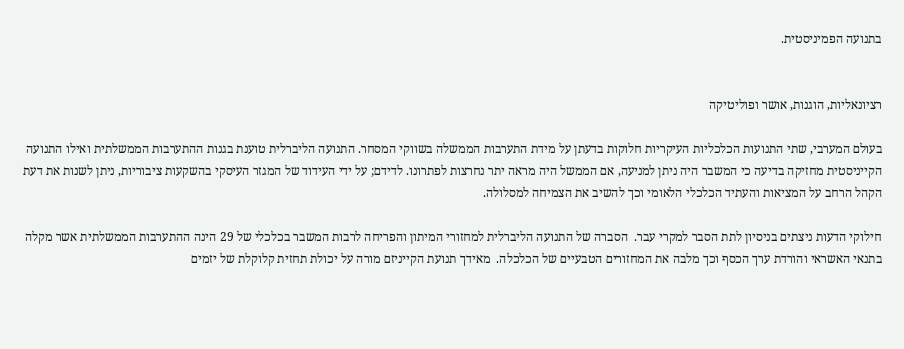בתנועה הפמיניסטית.


רציונאליות, הוגנות, אושר ופוליטיקה

בעולם המערבי, שתי התנועות הכלכליות העיקריות חלוקות בדעתן על מידת התערבות הממשלה בשווקי המסחר. התנועה הליברלית טוענת בגנות ההתערבות הממשלתית ואילו התנועה הקייניסטית מחזיקה בדיעה כי המשבר היה ניתן למניעה, אם הממשל היה מראה יתר נחרצות לפתרונו. לדידם; על ידי העידוד של המגזר העיסקי בהשקעות ציבוריות, ניתן לשנות את דעת הקהל הרחב על המציאות והעתיד הכלכלי הלאומי וכך להשיב את הצמיחה למסלולה.

חילוקי הדעות ניצתים בניסיון לתת הסבר למקרי עבר.  הסברה של התנועה הליברלית למחזורי המיתון והפריחה לרבות המשבר בכלכלי של 29 הינה ההתערבות הממשלתית אשר מקלה בתנאי האשראי והורדת ערך הכסף וכך מלבה את המחזורים הטבעיים של הכלכלה.  מאידך תנועת הקייניזם מורה על יכולת תחזית קלוקלת של יזמים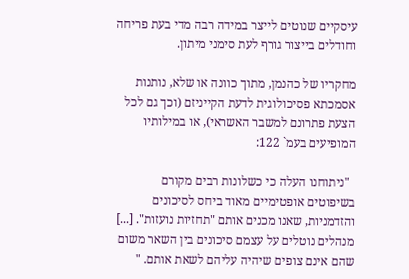עיסקיים שנוטים לייצר במידה רבה מדי בעת פריחה וחודלים בייצור גורף לעת סימני מיתון.

מחקריו של כהנמן, מתוך כוונה או שלא, נותנות אסמכתא פסיכולוגית לדעת הקייניזם (וכך גם לכל הצעת פתרונם למשבר האשראי), או במילותיו המופיעים בעמ` 122:

  "ניתוחנו העלה כי כשלונות רבים מקורם בשיפוטים אופטימיים מאוד ביחס לסיכונים והזדמניות, שאנו מכנים אותם "תחזיות נועזות". [...] מנהלים נוטלים על עצמם סיכונים בין השאר משום שהם אינם צופים שיהיה עליהם לשאת אותם. "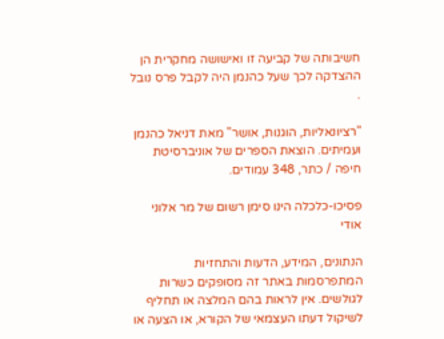חשיבותה של קביעה זו ואישושה מחקרית הן ההצדקה לכך שעל כהנמן היה לקבל פרס נובל .

"רציונאליות, הוגנות, אושר" מאת דניאל כהנמן ועמיתים. הוצאת הספרים של אוניברסיטת חיפה / כתר, 348 עמודים.

פסיכו-כלכלה הינו סימן רשום של מר אלוני אודי

הנתונים, המידע, הדעות והתחזיות המתפרסמות באתר זה מסופקים כשרות לגולשים. אין לראות בהם המלצה או תחליף לשיקול דעתו העצמאי של הקורא, או הצעה או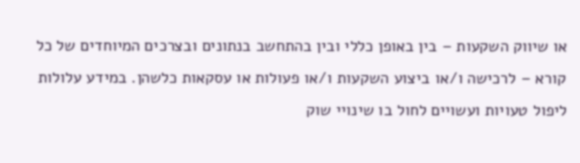או שיווק השקעות – בין באופן כללי ובין בהתחשב בנתונים ובצרכים המיוחדים של כל קורא – לרכישה ו/או ביצוע השקעות ו/או פעולות או עסקאות כלשהן. במידע עלולות ליפול טעויות ועשויים לחול בו שינויי שוק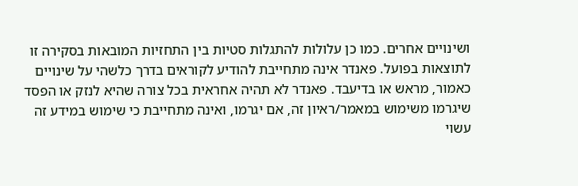ושינויים אחרים. כמו כן עלולות להתגלות סטיות בין התחזיות המובאות בסקירה זו לתוצאות בפועל. פאנדר אינה מתחייבת להודיע לקוראים בדרך כלשהי על שינויים כאמור, מראש או בדיעבד. פאנדר לא תהיה אחראית בכל צורה שהיא לנזק או הפסד שיגרמו משימוש במאמר/ראיון זה, אם יגרמו, ואינה מתחייבת כי שימוש במידע זה עשוי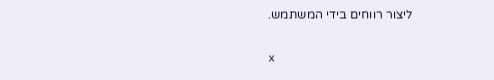ליצור רווחים בידי המשתמש.

x